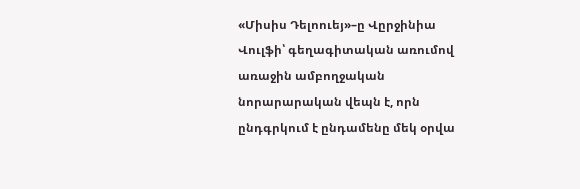«Միսիս Դելոուեյ»–ը Վըրջինիա Վուլֆի՝ գեղագիտական առումով առաջին ամբողջական նորարարական վեպն է, որն ընդգրկում է ընդամենը մեկ օրվա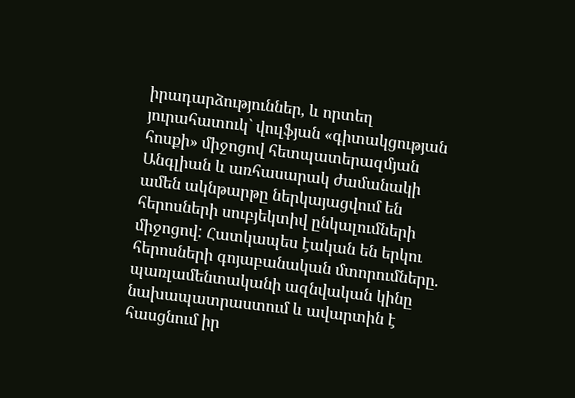իրադարձություններ, և որտեղ յուրահատուկ` վուլֆյան «գիտակցության հոսքի» միջոցով հետպատերազմյան Անգլիան և առհասարակ ժամանակի ամեն ակնթարթը ներկայացվում են հերոսների սուբյեկտիվ ընկալումների միջոցով: Հատկապես էական են երկու հերոսների գոյաբանական մտորումները. պառլամենտականի ազնվական կինը նախապատրաստում և ավարտին է հասցնում իր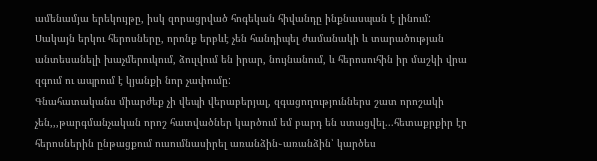ամենամյա երեկույթը, իսկ զորացրված հոգեկան հիվանդը ինքնասպան է լինում: Սակայն երկու հերոսները, որոնք երբևէ չեն հանդիպել ժամանակի և տարածության անտեսանելի խաչմերուկում, ձուլվում են իրար, նույնանում, և հերոսուհին իր մաշկի վրա զգում ու ապրում է կյանքի նոր չափումը:
Գնահատականս միարժեք չի վեպի վերաբերյալ, զգացողություններս շատ որոշակի չեն,,,թարգմանչական որոշ հատվածներ կարծում եմ բարդ են ստացվել...հետաքրքիր էր հերոսներին ընթացքում ուսումնասիրել առանձին֊առանձին՝ կարծես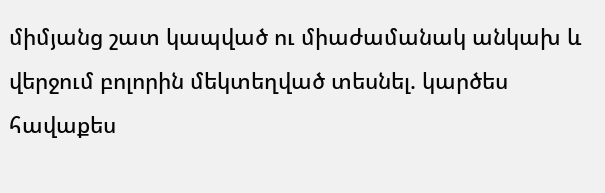միմյանց շատ կապված ու միաժամանակ անկախ և վերջում բոլորին մեկտեղված տեսնել. կարծես հավաքես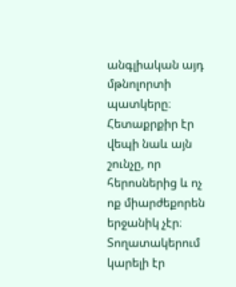անգլիական այդ մթնոլորտի պատկերը։ Հետաքրքիր էր վեպի նաև այն շունչը, որ հերոսներից և ոչ ոք միարժեքորեն երջանիկ չէր։ Տողատակերում կարելի էր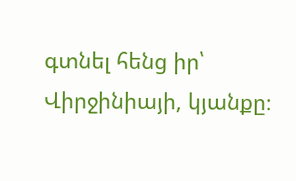գտնել հենց իր՝ Վիրջինիայի, կյանքը։